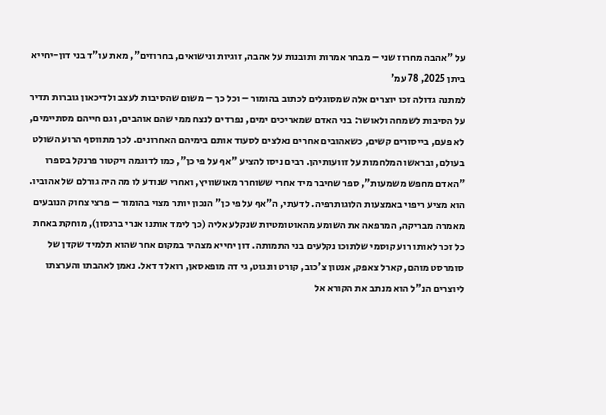על "אהבה מחרוז שני – מבחר אמרות ותובנות על אהבה, זוגיות ונישואים, בחרוזים", מאת עו"ד בני דון-יחייא
ביתן 2025, 78 עמ'
למתנה גדולה זכו יוצרים אלה שמסוגלים לכתוב בהומור – וכל כך – משום שהסיבות לעצב ולדיכאון גוברות תדיר על הסיבות לשמחה ולאושר: בני האדם שמאריכים ימים, נפרדים לנצח ממי שהם אוהבים, וגם חייהם מסתיימים, לא פעם, בייסורים קשים, כשאהובים אחרים נאלצים לסעוד אותם בימיהם האחרונים. לכך מתווסף הרוע השולט בעולם, ובראשו המלחמות על זוועותיהן. רבים ניסו להציע "אף על פי כן", כמו לדוגמה ויקטור פרנקל בספרו "האדם מחפש משמעות", ספר שחיבר מיד אחרי ששוחרר מאושוויץ, ואחרי שנודע לו מה היה גורלם של אהוביו. הוא מציע ריפוי באמצעות הלוגותרפיה. לדעתי, ה"אף על פי כן" הנכון יותר מצוי בהומור – פרצי צחוק הנובעים מאמרה מבריקה, המרפאה את השומע מהאוטומטיות שנקלע אליה (כך לימד אותנו אנרי ברגסון), מוחקת באחת כל זכר לאותו רוע קוסמי שלתוכו נקלעים בני התמותה. דון יחייא מצהיר במקום אחר שהוא תלמיד שקדן של סומרסט מוהם, קארל צאפק, אנטון צ'כוב, קורט וונגוט, גי דה מופאסאן, רואלד דאל. נאמן לאהבתו והערצתו ליוצרים הנ"ל הוא מנתב את הקורא אל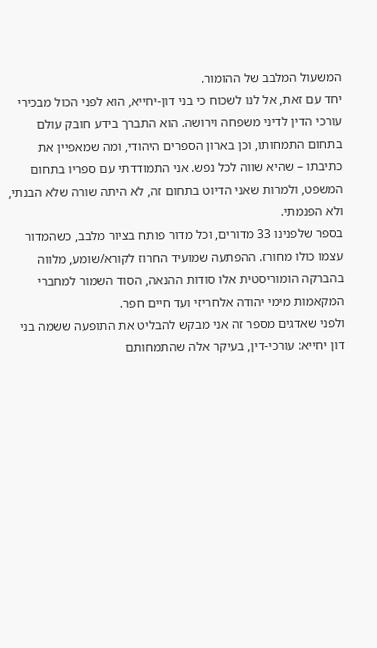המשעול המלבב של ההומור.
יחד עם זאת, אל לנו לשכוח כי בני דון-יחייא, הוא לפני הכול מבכירי עורכי הדין לדיני משפחה וירושה. הוא התברך בידע חובק עולם בתחום התמחותו, וכן בארון הספרים היהודי, ומה שמאפיין את כתיבתו – שהיא שווה לכל נפש. אני התמודדתי עם ספריו בתחום המשפט, ולמרות שאני הדיוט בתחום זה, לא היתה שורה שלא הבנתי, ולא הפנמתי.
בספר שלפנינו 33 מדורים, וכל מדור פותח בציור מלבב, כשהמדור עצמו כולו מחורז. ההפתעה שמועיד החרוז לקורא/שומע, מלווה בהברקה הומוריסטית אלו סודות ההנאה, הסוד השמור למחברי המקאמות מימי יהודה אלחריזי ועד חיים חפר.
ולפני שאדגים מספר זה אני מבקש להבליט את התופעה ששמה בני דון יחייא: עורכי-דין, בעיקר אלה שהתמחותם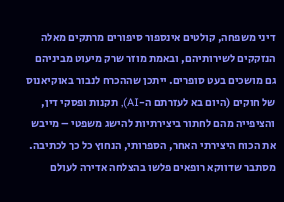דיני משפחה, קולטים אינספור סיפורים מרתקים מאלה הנזקקים לשירותיהם, ובאמת מוזר שרק מיעוט מביניהם גם מושכים בעט סופרים. ייתכן שההכרח לנבור באוקיאנוס של חוקים (היום בא לעזרתם ה-AI), תקנות ופסקי דין, והציפייה מהם לחתור ביצירתיות להישג משפטי – מייבש את הכוח היצירתי האחר, הספרותי, הנחוץ כל כך לכתיבה. מסתבר שדווקא רופאים פלשו בהצלחה אדירה לעולם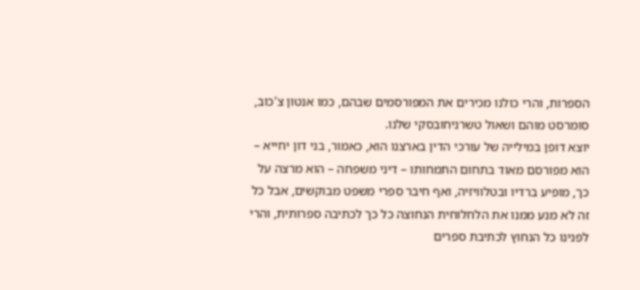הספרות, והרי כולנו מכירים את המפורסמים שבהם, כמו אנטון צ'כוב, סומרסט מוהם ושאול טשרניחובסקי שלנו.
יוצא דופן במילייה של עורכי הדין בארצנו הוא, כאמור, בני דון יחייא – הוא מפורסם מאוד בתחום התמחותו – דיני משפחה – הוא מרצה על כך, מופיע ברדיו ובטלוויזיה, ואף חיבר ספרי משפט מבוקשים, אבל כל זה לא מנע ממנו את הלחלוחית הנחוצה כל כך לכתיבה ספרותית, והרי לפנינו כל הנחוץ לכתיבת ספרים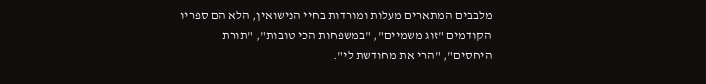מלבבים המתארים מעלות ומורדות בחיי הנישואין, הלא הם ספריו הקודמים "זוג משמיים", "במשפחות הכי טובות", "תורת היחסים", "הרי את מחודשת לי".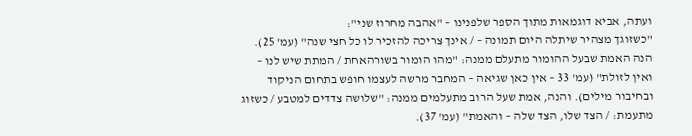ועתה, אביא דוגמאות מתוך הספר שלפנינו – "אהבה מחרוז שני":
"כשזוגך מצהיר שיתלה היום תמונה – / אינך צריכה להזכיר לו כל חצי שנה" (עמ' 25). הנה האמת שבעל ההומור מתעלם ממנה: "מהו הומור בשורהאחת / המתת שיש לנו – ואין לזולת" (עמ' 33 – אין כאן שגיאה – המחבר מרשה לעצמו חופש בתחום הניקוד ובחיבור מילים). והנה, אמת שעל הרוב מתעלמים ממנה: "שלושה צדדים למטבע / כשזוג מתעמת: / הצד שלו, הצד שלה – והאמת" (עמ' 37).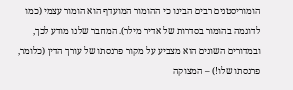הומוריסטנים רבים הבינו כי ההומור המועדף הוא הומור עצמי (כמו לדוגמה בהומור בסדרות של אדיר מילר). המחבר שלנו מודע לכך, ובמדורים השונים הוא מצביע על מקור פרנסתו של עורך הדין (כלומר, פרנסתו שלו!) – המצוקה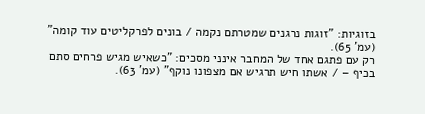בזוגיות: "זוגות נרגנים שמטרתם נקמה / בונים לפרקליטים עוד קומה" (עמ' 65).
רק עם פתגם אחד של המחבר אינני מסכים: "כשאיש מגיש פרחים סתם בכיף – / אשתו חיש תרגיש אם מצפונו נוקף" (עמ' 63).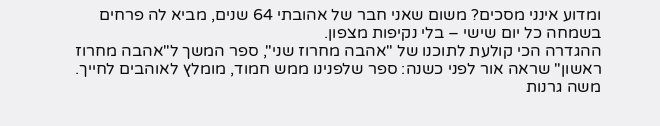ומדוע אינני מסכים? משום שאני חבר של אהובתי 64 שנים, מביא לה פרחים בשמחה כל יום שישי – בלי נקיפות מצפון.
ההגדרה הכי קולעת לתוכנו של "אהבה מחרוז שני", ספר המשך ל"אהבה מחרוז ראשון" שראה אור לפני כשנה: ספר שלפנינו ממש חמוד, מומלץ לאוהבים לחייך.
משה גרנות